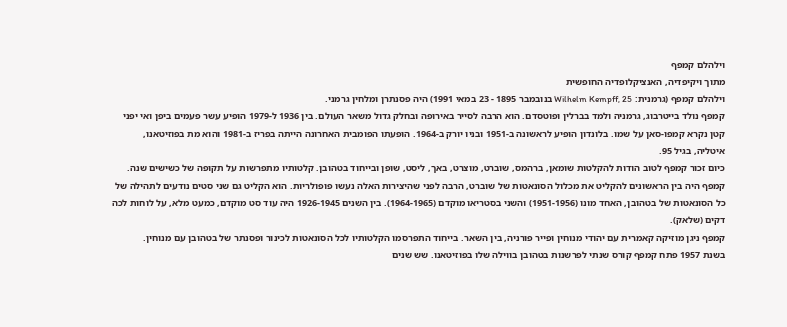וילהלם קמפף
מתוך ויקיפדיה, האנציקלופדיה החופשית
וילהלם קמפף (גרמנית: Wilhelm Kempff, 25 בנובמבר 1895 - 23 במאי 1991) היה פסנתרן ומלחין גרמני.
קמפף נולד בייטרבוג, גרמניה ולמד בברלין ופוטסדם. הוא הרבה לסייר באירופה ובחלק גדול משאר העולם. בין 1936 ל-1979 הופיע עשר פעמים ביפן ואי יפני קטן נקרא קמפו-סאן על שמו. בלונדון הופיע לראשונה ב-1951 ובניו יורק ב-1964. הופעתו הפומבית האחרונה הייתה בפריז ב-1981 והוא מת בפוזיטאנו, איטליה, בגיל 95.
כיום זכור קמפף לטוב הודות להקלטות שומאן, ברהמס, שוברט, מוצרט, באך, ליסט, שופן ובייחוד בטהובן. קלטותיו מתפרשות על תקופה של כשישים שנה. קמפף היה בין הראשונים להקליט את מכלול הסונאטות של שוברט, הרבה לפני שהיצירות האלה נעשו פופולריות. הוא הקליט גם שני סטים נודעים לתהילה של כל הסונאטות של בטהובן, האחד מונו (1951-1956) והשני בסטריאו מוקדם (1964-1965). בין השנים 1926-1945 היה עוד סט מוקדם, כמעט מלא, על לוחות לכה דקים (שלאק).
קמפף ניגן מוזיקה קאמרית עם יהודי מנוחין ופייר פורניה, בין השאר. בייחוד התפרסמו הקלטותיו לכל הסונאטות לכינור ופסנתר של בטהובן עם מנוחין.
בשנת 1957 פתח קמפף קורס שנתי לפרשנות בטהובן בווילה שלו בפוזיטאנו. שש שנים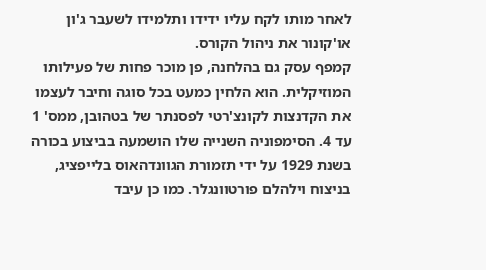לאחר מותו לקח עליו ידידו ותלמידו לשעבר ג'ון או'קונור את ניהול הקורס.
קמפף עסק גם בהלחנה, פן מוכר פחות של פעילותו המוזיקלית. הוא הלחין כמעט בכל סוגה וחיבר לעצמו את הקדנצות לקונצ'רטי לפסנתר של בטהובן, ממס' 1 עד 4. הסימפוניה השנייה שלו הושמעה בביצוע בכורה בשנת 1929 על ידי תזמורת הגוונדהאוס בלייפציג, בניצוח וילהלם פורטוונגלר. כמו כן עיבד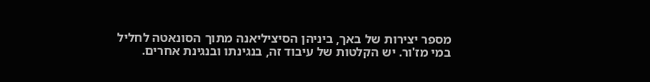מספר יצירות של באך, ביניהן הסיציליאנה מתוך הסונאטה לחליל במי מז'ור. יש הקלטות של עיבוד זה, בנגינתו ובנגינת אחרים.